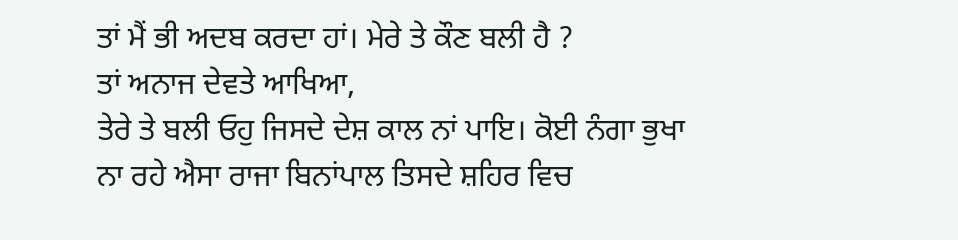ਤਾਂ ਮੈਂ ਭੀ ਅਦਬ ਕਰਦਾ ਹਾਂ। ਮੇਰੇ ਤੇ ਕੌਣ ਬਲੀ ਹੈ ?
ਤਾਂ ਅਨਾਜ ਦੇਵਤੇ ਆਖਿਆ,
ਤੇਰੇ ਤੇ ਬਲੀ ਓਹੁ ਜਿਸਦੇ ਦੇਸ਼ ਕਾਲ ਨਾਂ ਪਾਇ। ਕੋਈ ਨੰਗਾ ਭੁਖਾ ਨਾ ਰਹੇ ਐਸਾ ਰਾਜਾ ਬਿਨਾਂਪਾਲ ਤਿਸਦੇ ਸ਼ਹਿਰ ਵਿਚ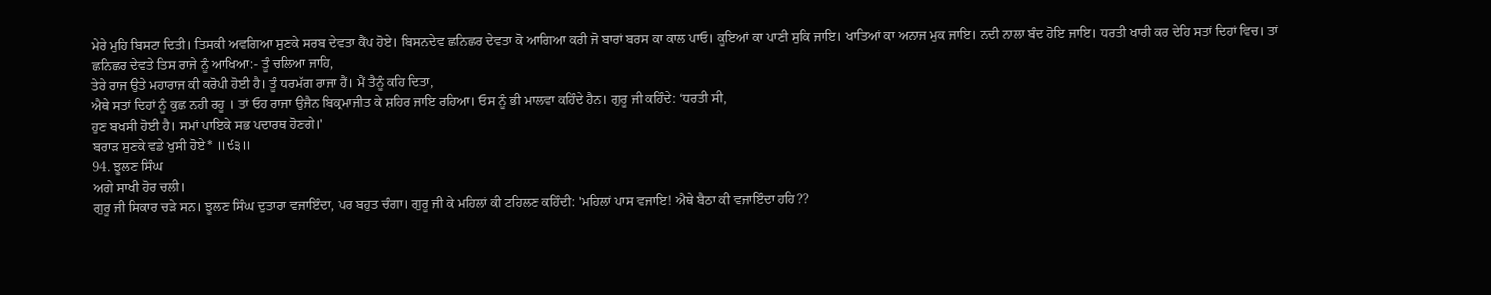ਮੇਰੇ ਮੁਹਿ ਬਿਸਟਾ ਦਿਤੀ। ਤਿਸਕੀ ਅਵਗਿਆ ਸੁਣਕੇ ਸਰਬ ਦੇਵਤਾ ਕੈਂਪ ਹੋਏ। ਬਿਸਨਦੇਵ ਛਨਿਛਰ ਦੇਵਤਾ ਕੋ ਆਗਿਆ ਕਰੀ ਜੋ ਬਾਰਾਂ ਬਰਸ ਕਾ ਕਾਲ ਪਾਓ। ਕੂਇਆਂ ਕਾ ਪਾਣੀ ਸੁਕਿ ਜਾਇ। ਖਾਤਿਆਂ ਕਾ ਅਨਾਜ ਮੁਕ ਜਾਇ। ਨਦੀ ਨਾਲਾ ਬੰਦ ਹੋਇ ਜਾਇ। ਧਰਤੀ ਖਾਰੀ ਕਰ ਦੇਹਿ ਸਤਾਂ ਦਿਹਾਂ ਵਿਚ। ਤਾਂ ਛਨਿਛਰ ਦੇਵਤੇ ਤਿਸ ਰਾਜੇ ਨੂੰ ਆਖਿਆ:- ਤੂੰ ਚਲਿਆ ਜਾਹਿ,
ਤੇਰੇ ਰਾਜ ਉਤੇ ਮਹਾਰਾਜ ਕੀ ਕਰੋਪੀ ਹੋਈ ਹੈ। ਤੂੰ ਧਰਮੱਗ ਰਾਜਾ ਹੈਂ। ਮੈਂ ਤੈਨੂੰ ਕਹਿ ਦਿਤਾ,
ਐਥੇ ਸਤਾਂ ਦਿਹਾਂ ਨੂੰ ਕੁਛ ਨਹੀ ਰਹੂ । ਤਾਂ ਓਹ ਰਾਜਾ ਉਜੈਨ ਬਿਕ੍ਰਮਾਜੀਤ ਕੇ ਸ਼ਹਿਰ ਜਾਇ ਰਹਿਆ। ਓਸ ਨੂੰ ਭੀ ਮਾਲਵਾ ਕਹਿੰਦੇ ਹੈਨ। ਗੁਰੂ ਜੀ ਕਹਿੰਦੇ: ‘ਧਰਤੀ ਸੀ,
ਹੁਣ ਬਖਸੀ ਹੋਈ ਹੈ। ਸਮਾਂ ਪਾਇਕੇ ਸਭ ਪਦਾਰਥ ਹੋਣਗੇ।'
ਬਰਾੜ ਸੁਣਕੇ ਵਡੇ ਖੁਸੀ ਹੋਏ* ॥੯੩॥
94. ਝੂਲਣ ਸਿੰਘ
ਅਗੇ ਸਾਖੀ ਹੋਰ ਚਲੀ।
ਗੁਰੂ ਜੀ ਸਿਕਾਰ ਚੜੇ ਸਨ। ਝੂਲਣ ਸਿੰਘ ਦੁਤਾਰਾ ਵਜਾਇੰਦਾ, ਪਰ ਬਹੁਤ ਚੰਗਾ। ਗੁਰੂ ਜੀ ਕੇ ਮਹਿਲਾਂ ਕੀ ਟਹਿਲਣ ਕਹਿੰਦੀ: 'ਮਹਿਲਾਂ ਪਾਸ ਵਜਾਇ! ਐਥੇ ਬੈਠਾ ਕੀ ਵਜਾਇੰਦਾ ਹਹਿ??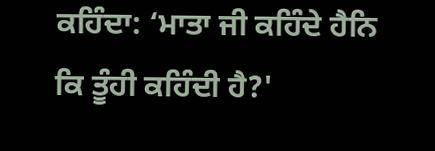ਕਹਿੰਦਾ: ‘ਮਾਤਾ ਜੀ ਕਹਿੰਦੇ ਹੈਨਿ ਕਿ ਤੂੰਹੀ ਕਹਿੰਦੀ ਹੈ?'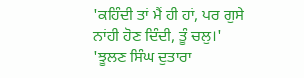'ਕਹਿੰਦੀ ਤਾਂ ਮੈਂ ਹੀ ਹਾਂ, ਪਰ ਗੁਸੇ ਨਾਂਹੀ ਹੋਣ ਦਿੰਦੀ, ਤੂੰ ਚਲੁ।'
'ਝੂਲਣ ਸਿੰਘ ਦੁਤਾਰਾ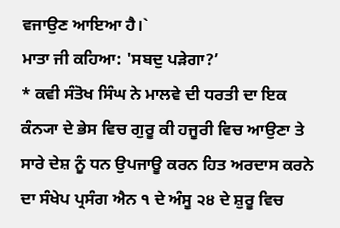ਵਜਾਉਣ ਆਇਆ ਹੈ।`
ਮਾਤਾ ਜੀ ਕਹਿਆ: 'ਸਬਦੁ ਪੜੇਗਾ?’
* ਕਵੀ ਸੰਤੋਖ ਸਿੰਘ ਨੇ ਮਾਲਵੇ ਦੀ ਧਰਤੀ ਦਾ ਇਕ ਕੰਨ੍ਯਾ ਦੇ ਭੇਸ ਵਿਚ ਗੁਰੂ ਕੀ ਹਜੂਰੀ ਵਿਚ ਆਉਣਾ ਤੇ ਸਾਰੇ ਦੇਸ਼ ਨੂੰ ਧਨ ਉਪਜਾਊ ਕਰਨ ਹਿਤ ਅਰਦਾਸ ਕਰਨੇ ਦਾ ਸੰਖੇਪ ਪ੍ਰਸੰਗ ਐਨ ੧ ਦੇ ਅੰਸੂ ੨੪ ਦੇ ਸ਼ੁਰੂ ਵਿਚ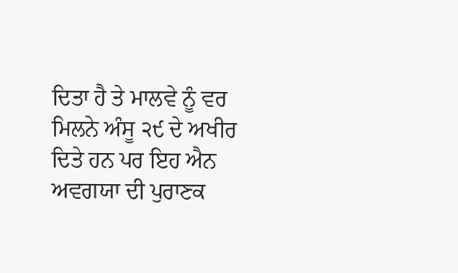ਦਿਤਾ ਹੈ ਤੇ ਮਾਲਵੇ ਨੂੰ ਵਰ ਮਿਲਨੇ ਅੰਸੂ ੨੯ ਦੇ ਅਖੀਰ ਦਿਤੇ ਹਨ ਪਰ ਇਹ ਐਨ ਅਵਗਯਾ ਦੀ ਪੁਰਾਣਕ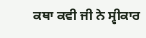ਕਥਾ ਕਵੀ ਜੀ ਨੇ ਸ੍ਵੀਕਾਰ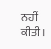ਨਹੀਂ ਕੀਤੀ।